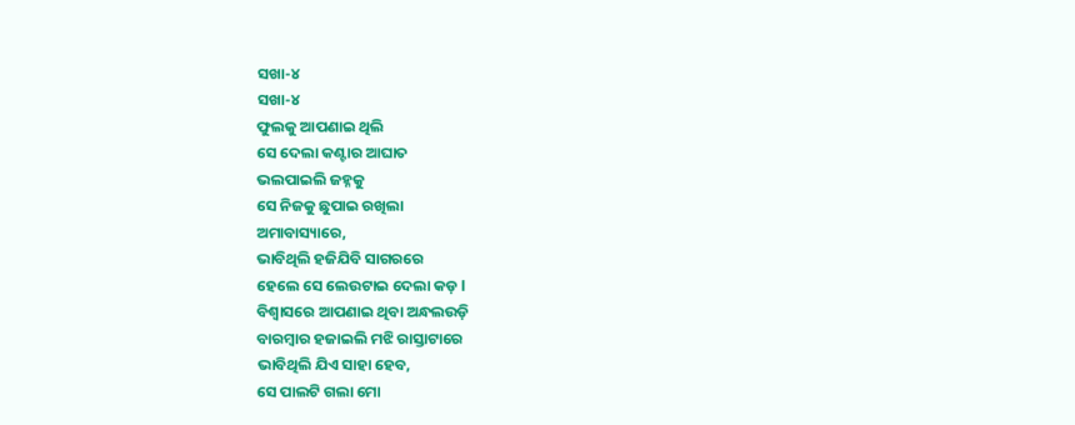ସଖା-୪
ସଖା-୪
ଫୁଲକୁ ଆପଣାଇ ଥିଲି
ସେ ଦେଲା କଣ୍ଟାର ଆଘାତ
ଭଲପାଇଲି ଜହ୍ନକୁ
ସେ ନିଜକୁ ଛୁପାଇ ରଖିଲା
ଅମାବାସ୍ୟାରେ,
ଭାବିଥିଲି ହଜିଯିବି ସାଗରରେ
ହେଲେ ସେ ଲେଉଟାଇ ଦେଲା କଡ଼ l
ବିଶ୍ୱାସରେ ଆପଣାଇ ଥିବା ଅନ୍ଧଲଉଡ଼ି
ବାରମ୍ବାର ହଜାଇଲି ମଝି ରାସ୍ତାଟାରେ
ଭାବିଥିଲି ଯିଏ ସାହା ହେବ,
ସେ ପାଲଟି ଗଲା ମୋ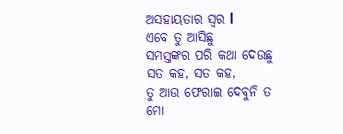ଅସହାୟତାର ସ୍ୱର l
ଏବେ ତୁ ଆସିଛୁ
ସମସ୍ତଙ୍କର ପରି କଥା ଦେଉଛୁ
ସତ କହ, ସତ କହ,
ତୁ ଆଉ ଫେରାଇ ଦେବୁନି ତ
ମୋ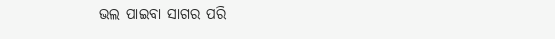ଭଲ ପାଇବା ସାଗର ପରି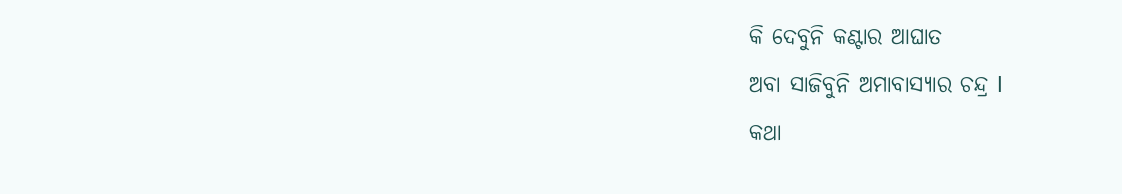କି ଦେବୁନି କଣ୍ଟାର ଆଘାତ
ଅବା ସାଜିବୁନି ଅମାବାସ୍ୟାର ଚନ୍ଦ୍ର l
କଥା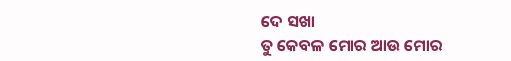ଦେ ସଖା
ତୁ କେବଳ ମୋର ଆଉ ମୋର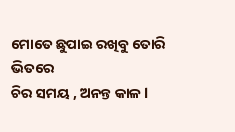ମୋତେ ଛୁପାଇ ରଖିବୁ ତୋରି ଭିତରେ
ଚିର ସମୟ , ଅନନ୍ତ କାଳ l